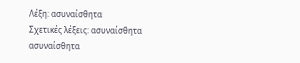Λέξη: ασυναίσθητα
Σχετικές λέξεις: ασυναίσθητα
ασυναίσθητα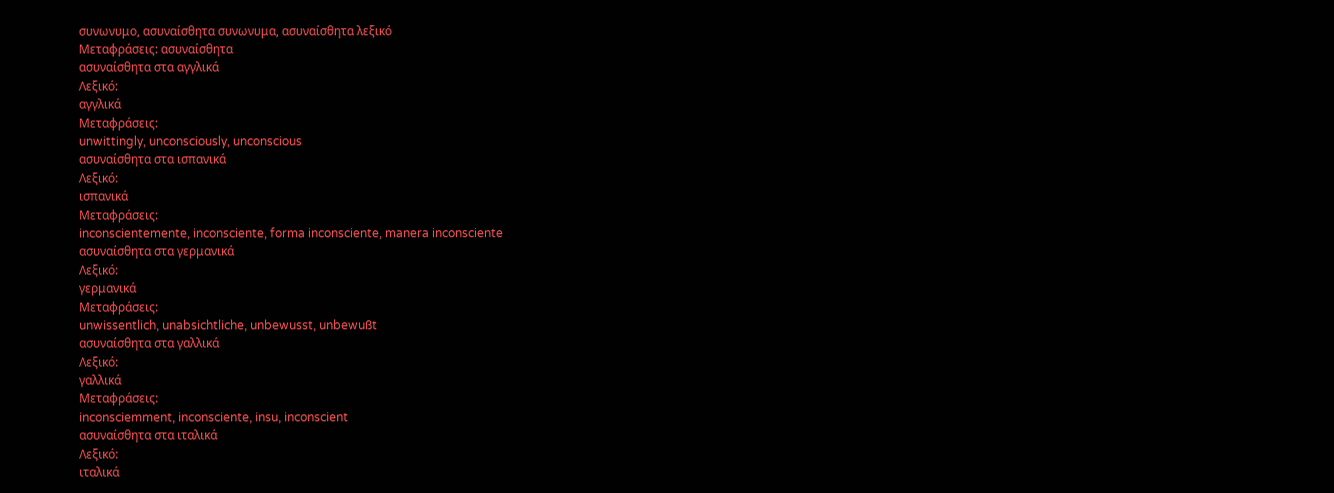συνωνυμο, ασυναίσθητα συνωνυμα, ασυναίσθητα λεξικό
Μεταφράσεις: ασυναίσθητα
ασυναίσθητα στα αγγλικά
Λεξικό:
αγγλικά
Μεταφράσεις:
unwittingly, unconsciously, unconscious
ασυναίσθητα στα ισπανικά
Λεξικό:
ισπανικά
Μεταφράσεις:
inconscientemente, inconsciente, forma inconsciente, manera inconsciente
ασυναίσθητα στα γερμανικά
Λεξικό:
γερμανικά
Μεταφράσεις:
unwissentlich, unabsichtliche, unbewusst, unbewußt
ασυναίσθητα στα γαλλικά
Λεξικό:
γαλλικά
Μεταφράσεις:
inconsciemment, inconsciente, insu, inconscient
ασυναίσθητα στα ιταλικά
Λεξικό:
ιταλικά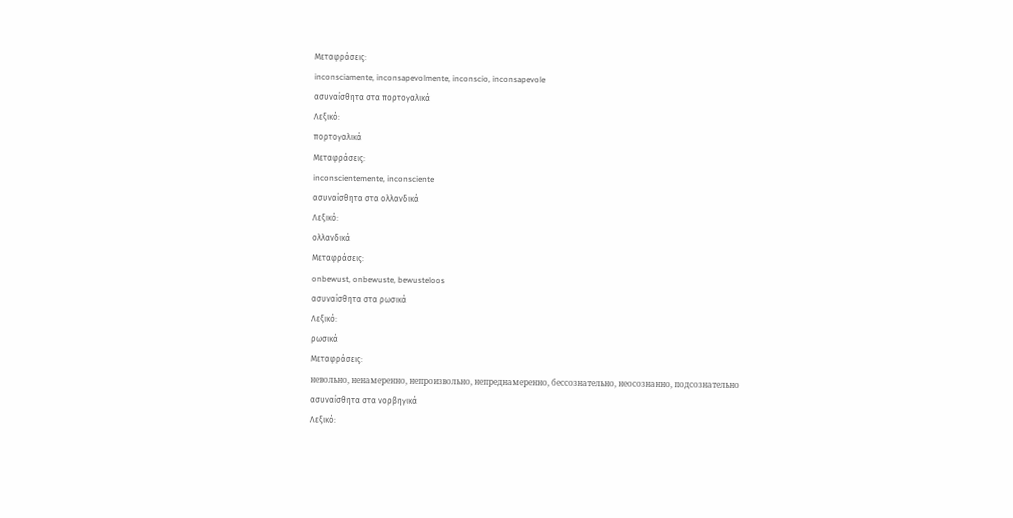Μεταφράσεις:
inconsciamente, inconsapevolmente, inconscio, inconsapevole
ασυναίσθητα στα πορτογαλικά
Λεξικό:
πορτογαλικά
Μεταφράσεις:
inconscientemente, inconsciente
ασυναίσθητα στα ολλανδικά
Λεξικό:
ολλανδικά
Μεταφράσεις:
onbewust, onbewuste, bewusteloos
ασυναίσθητα στα ρωσικά
Λεξικό:
ρωσικά
Μεταφράσεις:
невольно, ненамеренно, непроизвольно, непреднамеренно, бессознательно, неосознанно, подсознательно
ασυναίσθητα στα νορβηγικά
Λεξικό: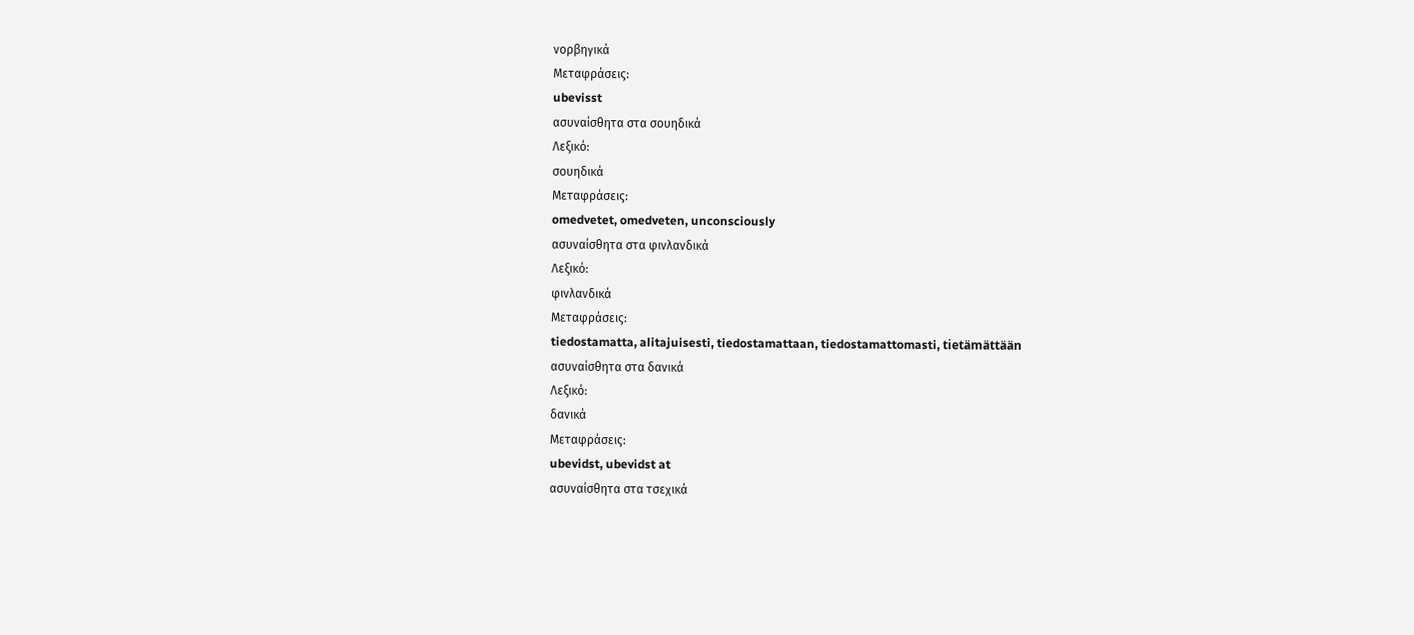νορβηγικά
Μεταφράσεις:
ubevisst
ασυναίσθητα στα σουηδικά
Λεξικό:
σουηδικά
Μεταφράσεις:
omedvetet, omedveten, unconsciously
ασυναίσθητα στα φινλανδικά
Λεξικό:
φινλανδικά
Μεταφράσεις:
tiedostamatta, alitajuisesti, tiedostamattaan, tiedostamattomasti, tietämättään
ασυναίσθητα στα δανικά
Λεξικό:
δανικά
Μεταφράσεις:
ubevidst, ubevidst at
ασυναίσθητα στα τσεχικά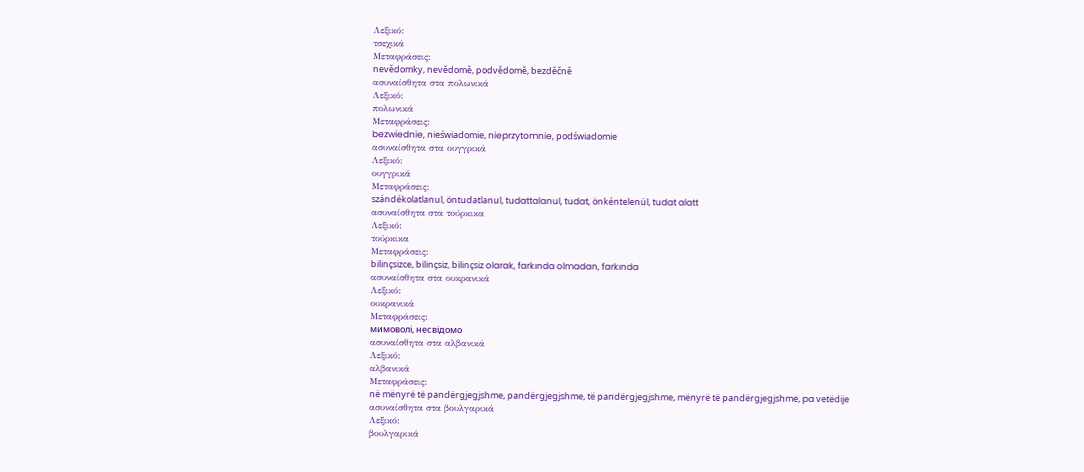Λεξικό:
τσεχικά
Μεταφράσεις:
nevědomky, nevědomě, podvědomě, bezděčně
ασυναίσθητα στα πολωνικά
Λεξικό:
πολωνικά
Μεταφράσεις:
bezwiednie, nieświadomie, nieprzytomnie, podświadomie
ασυναίσθητα στα ουγγρικά
Λεξικό:
ουγγρικά
Μεταφράσεις:
szándékolatlanul, öntudatlanul, tudattalanul, tudat, önkéntelenül, tudat alatt
ασυναίσθητα στα τούρκικα
Λεξικό:
τούρκικα
Μεταφράσεις:
bilinçsizce, bilinçsiz, bilinçsiz olarak, farkında olmadan, farkında
ασυναίσθητα στα ουκρανικά
Λεξικό:
ουκρανικά
Μεταφράσεις:
мимоволі, несвідомо
ασυναίσθητα στα αλβανικά
Λεξικό:
αλβανικά
Μεταφράσεις:
në mënyrë të pandërgjegjshme, pandërgjegjshme, të pandërgjegjshme, mënyrë të pandërgjegjshme, pa vetëdije
ασυναίσθητα στα βουλγαρικά
Λεξικό:
βουλγαρικά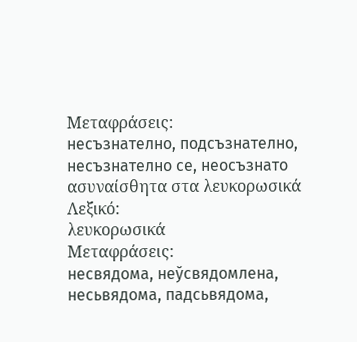Μεταφράσεις:
несъзнателно, подсъзнателно, несъзнателно се, неосъзнато
ασυναίσθητα στα λευκορωσικά
Λεξικό:
λευκορωσικά
Μεταφράσεις:
несвядома, неўсвядомлена, несьвядома, падсьвядома,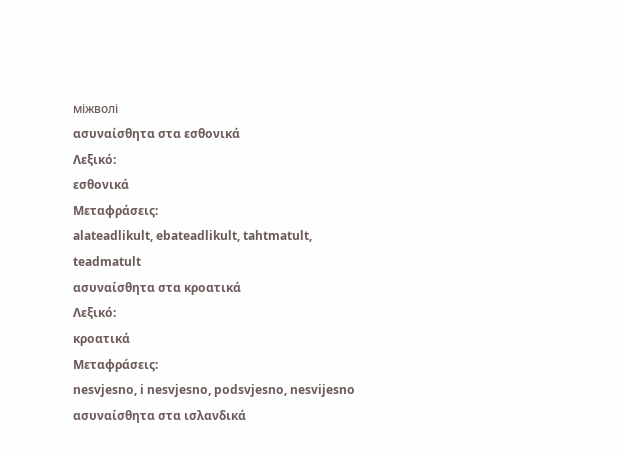міжволі
ασυναίσθητα στα εσθονικά
Λεξικό:
εσθονικά
Μεταφράσεις:
alateadlikult, ebateadlikult, tahtmatult, teadmatult
ασυναίσθητα στα κροατικά
Λεξικό:
κροατικά
Μεταφράσεις:
nesvjesno, i nesvjesno, podsvjesno, nesvijesno
ασυναίσθητα στα ισλανδικά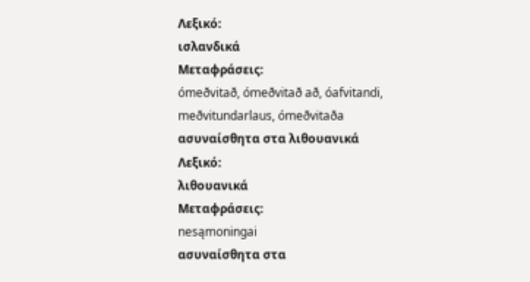Λεξικό:
ισλανδικά
Μεταφράσεις:
ómeðvitað, ómeðvitað að, óafvitandi, meðvitundarlaus, ómeðvitaða
ασυναίσθητα στα λιθουανικά
Λεξικό:
λιθουανικά
Μεταφράσεις:
nesąmoningai
ασυναίσθητα στα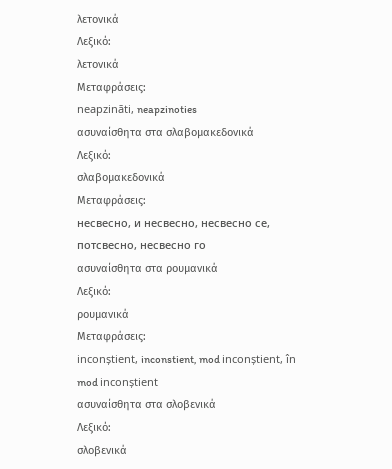λετονικά
Λεξικό:
λετονικά
Μεταφράσεις:
neapzināti, neapzinoties
ασυναίσθητα στα σλαβομακεδονικά
Λεξικό:
σλαβομακεδονικά
Μεταφράσεις:
несвесно, и несвесно, несвесно се, потсвесно, несвесно го
ασυναίσθητα στα ρουμανικά
Λεξικό:
ρουμανικά
Μεταφράσεις:
inconștient, inconstient, mod inconștient, în mod inconștient
ασυναίσθητα στα σλοβενικά
Λεξικό:
σλοβενικά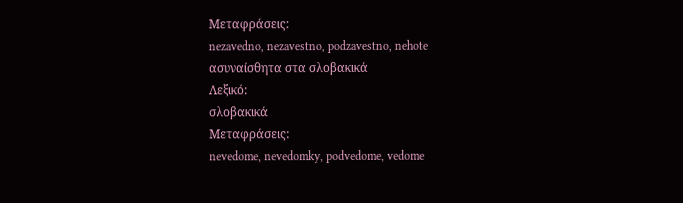Μεταφράσεις:
nezavedno, nezavestno, podzavestno, nehote
ασυναίσθητα στα σλοβακικά
Λεξικό:
σλοβακικά
Μεταφράσεις:
nevedome, nevedomky, podvedome, vedome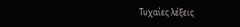Τυχαίες λέξεις